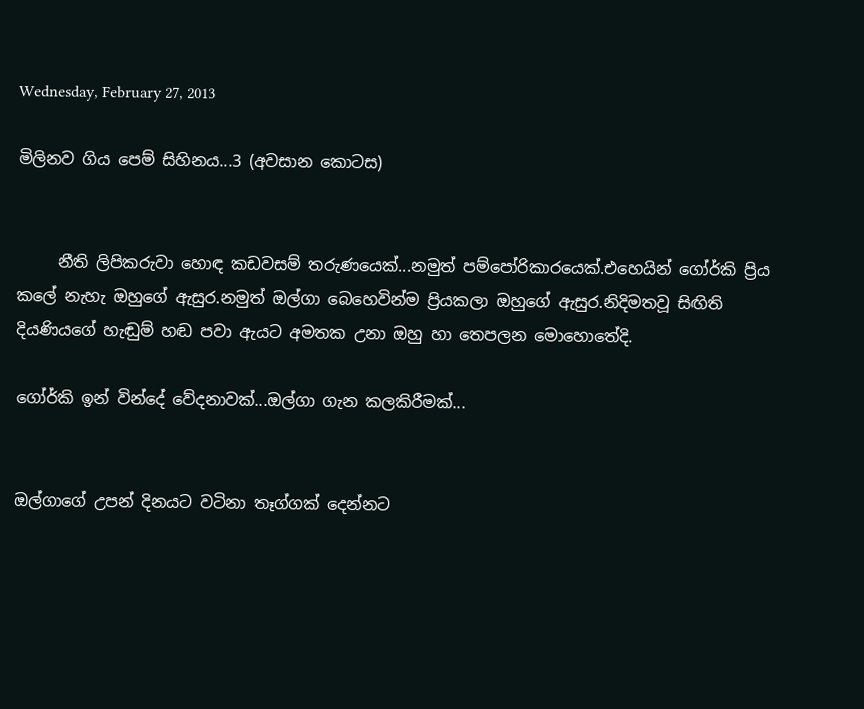Wednesday, February 27, 2013

මිලිනව ගිය පෙම් සිහිනය...3 (අවසාන කොටස)


     නීති ලිපිකරුවා හොඳ කඩවසම් තරුණයෙක්...නමුත් පම්පෝරිකාරයෙක්.එහෙයින් ගෝර්කි ප්‍රිය කලේ නැහැ ඔහුගේ ඇසුර.නමුත් ඔල්ගා බෙහෙවින්ම ප්‍රියකලා ඔහුගේ ඇසුර.නිදිමතවූ සිඟිති දියණියගේ හැඬුම් හඬ පවා ඇයට අමතක උනා ඔහු හා තෙපලන මොහොතේදි.

ගෝර්කි ඉන් වින්දේ වේදනාවක්...ඔල්ගා ගැන කලකිරීමක්...


ඔල්ගාගේ උපන් දිනයට වටිනා තෑග්ගක් දෙන්නට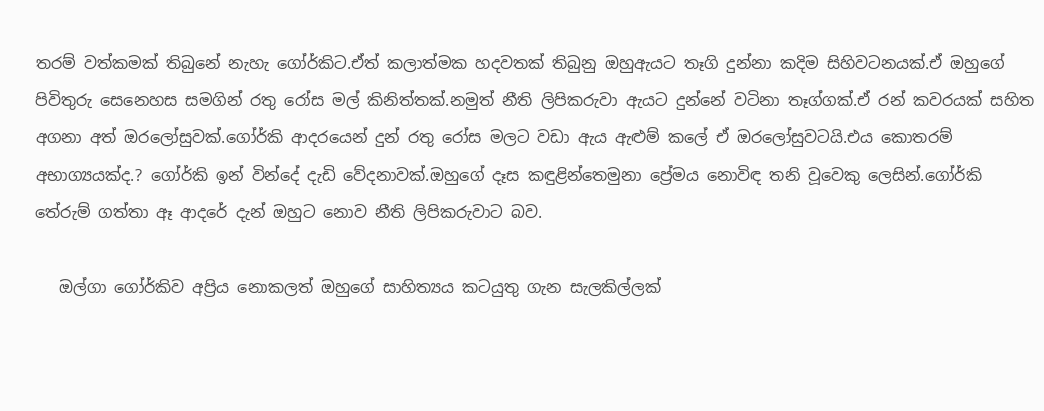තරම් වත්කමක් තිබුනේ නැහැ ගෝර්කිට.ඒත් කලාත්මක හදවතක් තිබුනු ඔහුඇයට තෑගි දුන්නා කදිම සිහිවටනයක්.ඒ ඔහුගේ පිවිතුරු සෙනෙහස සමගින් රතු රෝස මල් කිනිත්තක්.නමුත් නීති ලිපිකරුවා ඇයට දුන්නේ වටිනා තෑග්ගක්.ඒ රන් කවරයක් සහිත අගනා අත් ඔරලෝසුවක්.ගෝර්කි ආදරයෙන් දුන් රතු රෝස මලට වඩා ඇය ඇළුම් කලේ ඒ ඔරලෝසුවටයි.එය කොතරම් අභාග්‍යයක්ද.? ගෝර්කි ඉන් වින්දේ දැඩි වේදනාවක්.ඔහුගේ දෑස කඳුළින්තෙමුනා ප්‍රේමය නොවිඳ තනි වූවෙකු ලෙසින්.ගෝර්කි තේරුම් ගත්තා ඈ ආදරේ දැන් ඔහුට නොව නීති ලිපිකරුවාට බව.

   ඔල්ගා ගෝර්කිව අප්‍රිය නොකලත් ඔහුගේ සාහිත්‍යය කටයුතු ගැන සැලකිල්ලක්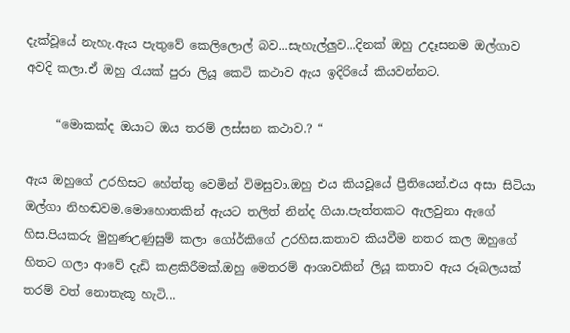දැක්වූයේ නැහැ.ඇය පැතුවේ කෙලිලොල් බව...සැහැල්ලුව...දිනක් ඔහු උදෑසනම ඔල්ගාව අවදි කලා.ඒ ඔහු රැයක් පුරා ලියූ කෙටි කථාව ඇය ඉදිරියේ කියවන්නට.

     “මොකක්ද ඔයාට ඔය තරම් ලස්සන කථාව.? “

ඇය ඔහුගේ උරහිසට හේත්තු වෙමින් විමසුවා.ඔහු එය කියවූයේ ප්‍රීතියෙන්.එය අසා සිටියා ඔල්ගා නිහඬවම.මොහොතකින් ඇයට තලිත් නින්ද ගියා.පැත්තකට ඇලවුනා ඇගේ හිස.පියකරු මුහුණඋණුසුම් කලා ගෝර්කිගේ උරහිස.කතාව කියවීම නතර කල ඔහුගේ හිතට ගලා ආවේ දැඩි කළකිරීමක්.ඔහු මෙතරම් ආශාවකින් ලියූ කතාව ඇය රූබලයක් තරම් වත් නොතැකූ හැටි...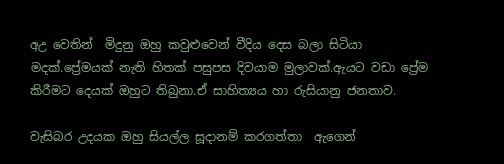අඋ වෙතින්  මිදුනු ඔහු කවුළුවෙන් වීදිය දෙස බලා සිටියා මදක්.ප්‍රේමයක් නැති හිතක් පසුපස දිවයාම මුලාවක්.ඇයට වඩා ප්‍රේම කිරීමට දෙයක් ඔහුට තිබුනා.ඒ සාහිත්‍යය හා රුසියානු ජනතාව.

වැසිබර උදයක ඔහු සියල්ල සූදානම් කරගත්තා  ඇගෙන්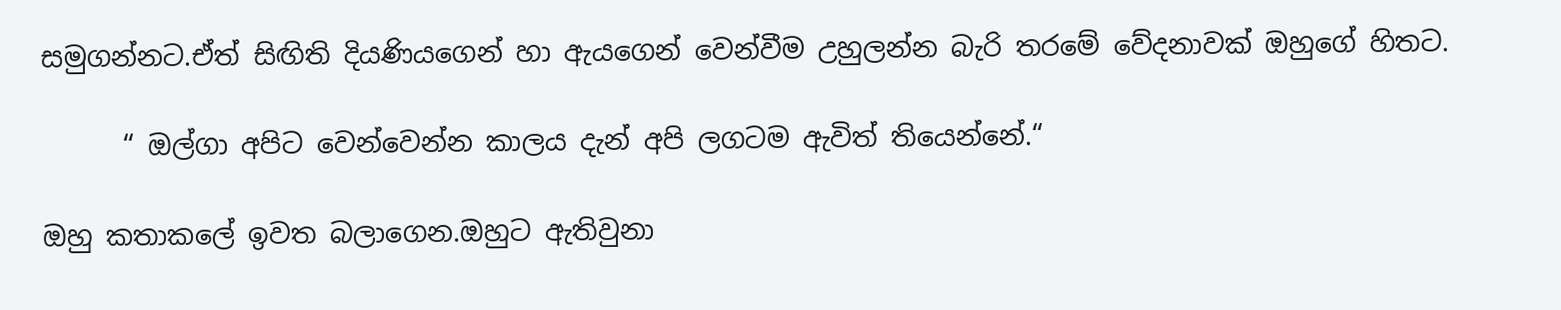සමුගන්නට.ඒත් සිඟිති දියණියගෙන් හා ඇයගෙන් වෙන්වීම උහුලන්න බැරි තරමේ වේදනාවක් ඔහුගේ හිතට.

      “ ඔල්ගා අපිට වෙන්වෙන්න කාලය දැන් අපි ලගටම ඇවිත් තියෙන්නේ.“

ඔහු කතාකලේ ඉවත බලාගෙන.ඔහුට ඇතිවුනා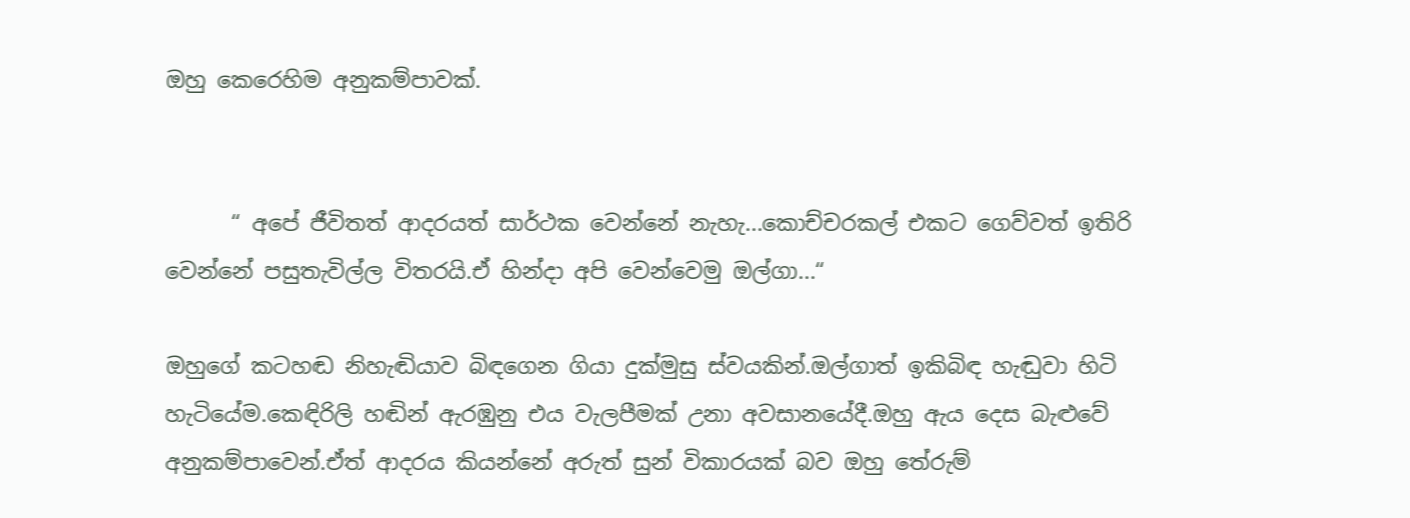ඔහු කෙරෙහිම අනුකම්පාවක්.


      “ අපේ ජීවිතත් ආදරයත් සාර්ථක වෙන්නේ නැහැ...කොච්චරකල් එකට ගෙව්වත් ඉතිරි වෙන්නේ පසුතැවිල්ල විතරයි.ඒ හින්දා අපි වෙන්වෙමු ඔල්ගා...“

ඔහුගේ කටහඬ නිහැඬියාව බිඳගෙන ගියා දුක්මුසු ස්වයකින්.ඔල්ගාත් ඉකිබිඳ හැඬුවා හිටි හැටියේම.කෙඳිරිලි හඬින් ඇරඹුනු එය වැලපීමක් උනා අවසානයේදී.ඔහු ඇය දෙස බැළුවේ අනුකම්පාවෙන්.ඒත් ආදරය කියන්නේ අරුත් සුන් විකාරයක් බව ඔහු තේරුම්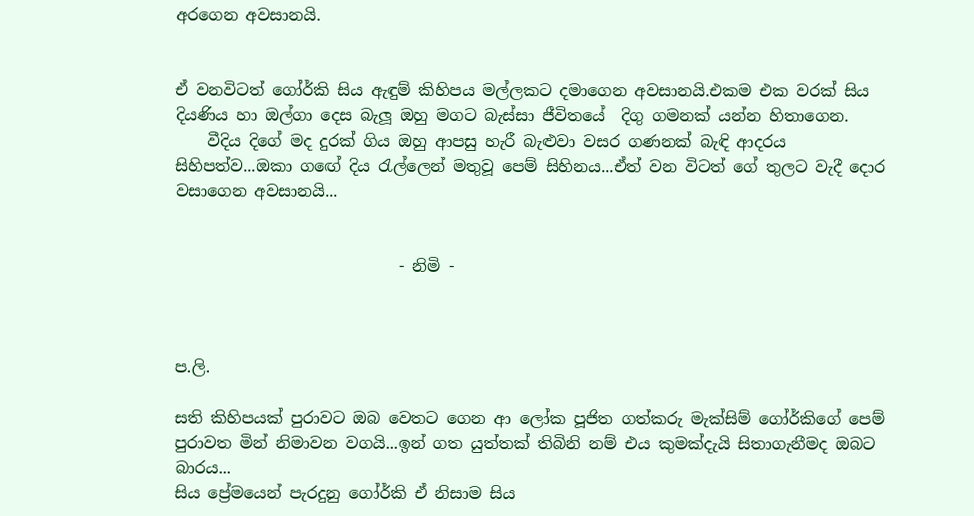අරගෙන අවසානයි.


ඒ වනවිටත් ගෝර්කි සිය ඇඳුම් කිහිපය මල්ලකට දමාගෙන අවසානයි.එකම එක වරක් සිය දියණිය හා ඔල්ගා දෙස බැලූ ඔහු මගට බැස්සා ජීවිතයේ  දිගු ගමනක් යන්න හිතාගෙන.
    වීදිය දිගේ මද දුරක් ගිය ඔහු ආපසු හැරී බැළුවා වසර ගණනක් බැඳි ආදරය සිහිපත්ව...ඔකා ගඟේ දිය රැල්ලෙන් මතුවූ පෙම් සිහිනය...ඒත් වන විටත් ගේ තුලට වැදී දොර වසාගෙන අවසානයි...


                            - නිමි -



ප.ලි.

සති කිහිපයක් පුරාවට ඔබ වෙතට ගෙන ආ ලෝක පූජිත ගත්කරු මැක්සිම් ගෝර්කිගේ පෙම් පුරාවත මින් නිමාවන වගයි...ඉන් ගත යුත්තක් තිබිනි නම් එය කුමක්දැයි සිතාගැනීමද ඔබට බාරය...
සිය ප්‍රේමයෙන් පැරදුනු ගෝර්කි ඒ නිසාම සිය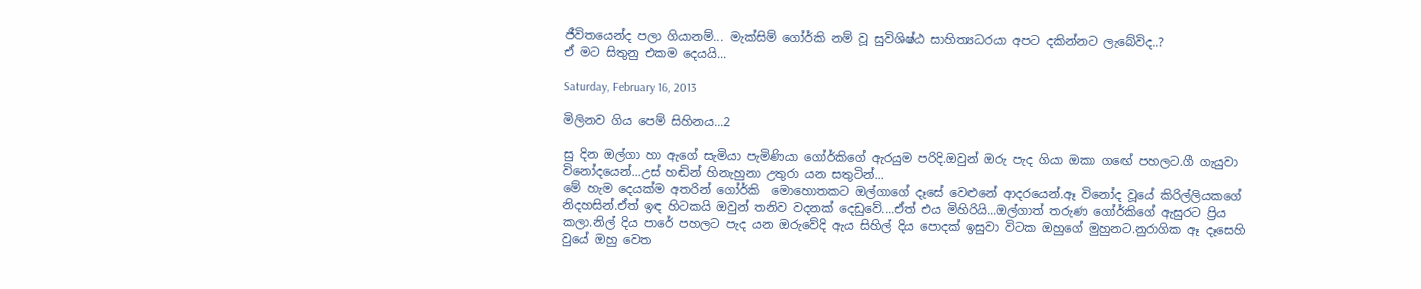ජීවිතයෙන්ද පලා ගියානම්... මැක්සිම් ගෝර්කි නම් වූ සුවිශිෂ්ඨ සාහිත්‍යධරයා අපට දකින්නට ලැබේවිද..?
ඒ මට සිතුනු එකම දෙයයි...

Saturday, February 16, 2013

මිලිනව ගිය පෙම් සිහිනය...2

සු දින ඔල්ගා හා ඇගේ සැමියා පැමිණියා ගෝර්කිගේ ඇරයුම පරිදි.ඔවුන් ඔරු පැද ගියා ඔකා ග‍ඟේ පහලට.ගී ගැයුවා විනෝදයෙන්...උස් හඬින් හිනැහුනා උතුරා යන සතුටින්...
මේ හැම දෙයක්ම අතරින් ගෝර්කි  මොහොතකට ඔල්ගාගේ දෑසේ වෙළුනේ ආදරයෙන්.ඈ විනෝද වූයේ කිරිල්ලියකගේ නිදහසින්.ඒත් ඉඳ හිටකයි ඔවුන් තනිව වදනක් දෙඩුවේ....ඒත් එය මිහිරියි...ඔල්ගාත් තරුණ ගෝර්කිගේ ඇසුරට ප්‍රිය කලා.නිල් දිය පාරේ පහලට පැද යන ඔරුවේදි ඇය සිහිල් දිය පොදක් ඉසුවා විටක ඔහුගේ මුහුනට.නුරාගික ඈ ‍දෑසෙහි වුයේ ඔහු වෙත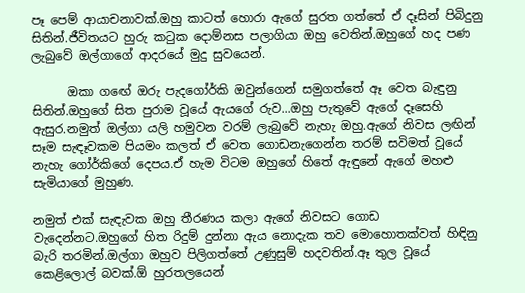පෑ පෙම් ආයාචනාවක්.ඔහු කාටත් හොරා ඇගේ සුරත ගත්තේ ඒ දෑසින් පිබිදුනු සිතින්.ජීවිතයට හුරු කටුක දොම්නස පලාගියා ඔහු වෙතින්.ඔහුගේ හද පණ ලැබුවේ ඔල්ගාගේ ආදරයේ මුදු සුවයෙන්.

      ඔකා ගඟේ ඔරු පැදගෝර්කි ඔවුන්ගෙන් සමුගත්තේ ඈ වෙත බැඳුනු සිතින්.ඔහුගේ සිත පුරාම වූයේ ඇයගේ රුව...ඔහු පැතුවේ ඇගේ දෑසෙහි ඇසුර.නමුත් ඔල්ගා යලි හමුවන වරම් ලැබුවේ නැහැ ඔහු.ඇගේ නිවස ලඟින් සෑම සැඳෑවකම පියමං කලත් ඒ වෙත ගොඩනැගෙන්න තරම් සවිමත් වූයේ නැහැ ගෝර්කිගේ දෙපය.ඒ හැම විටම ඔහුගේ හිතේ ඇඳුනේ ඇගේ මහළු සැමියාගේ මුහුණ.

නමුත් එක් සැඳැවක ඔහු තීරණය කලා ඇගේ නිවසට ගොඩ වැදෙන්නට.ඔහුගේ හිත රිදුම් දුන්නා ඇය නොදැක තව මොහොතක්වත් හිඳිනු බැරි තරමින්.ඔල්ගා ඔහුව පිලිගත්තේ උණුසුම් හදවතින්.ඈ තුල වූයේ කෙළිලොල් බවක්.ඕ හුරතලයෙන්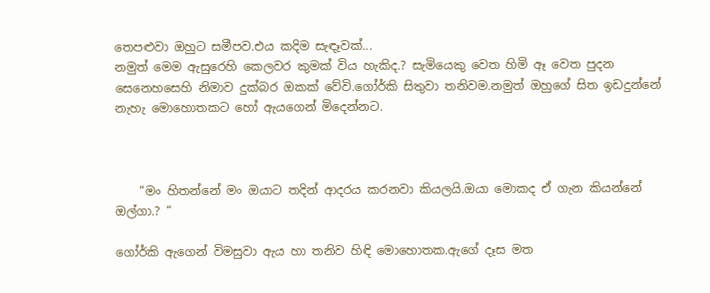තෙපළුවා ඔහුට සමීපව.එය කදිම සැඳෑවක්...
නමුත් මෙම ඇසුරෙහි කෙලවර කුමක් විය හැකිද.? සැමියෙකු වෙත හිමි ඈ වෙත පුදන සෙනෙහසෙහි නිමාව දුක්බර ඔකක් වේවි.ගෝර්කි සිතුවා තනිවම.නමුත් ඔහුගේ සිත ඉඩදුන්නේ නැහැ මොහොතකට හෝ ඇයගෙන් මිදෙන්නට.



    “මං හිතන්නේ මං ඔයාට තදින් ආදරය කරනවා කියලයි.ඔයා මොකද ඒ ගැන කියන්නේ ඔල්ගා.? “

ගෝර්කි ඇගෙන් විමසුවා ඇය හා තනිව හිඳි මොහොතක.ඇගේ දෑස මත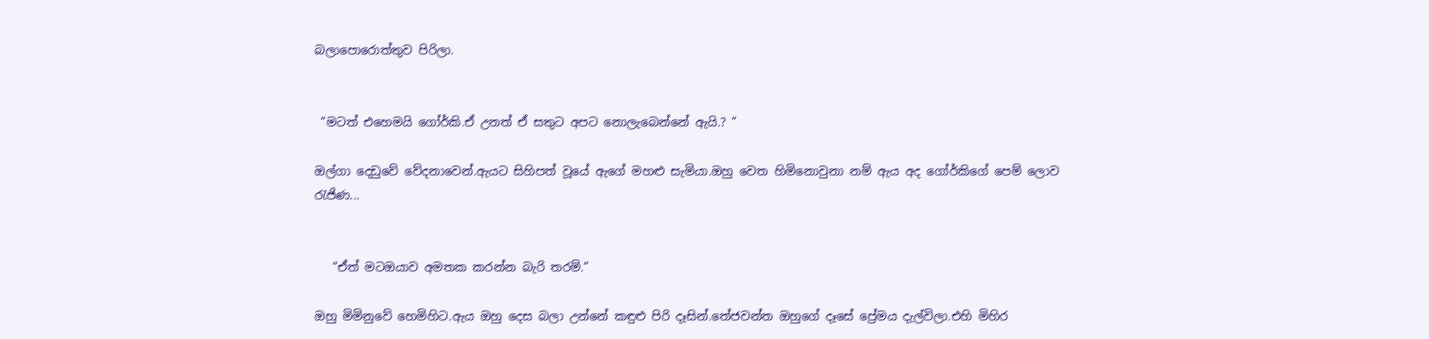බලාපොරොත්තුව පිරිලා.


 “මටත් එහෙමයි ගෝර්කි.ඒ උනත් ඒ සතුට අපට නොලැබෙන්නේ ඇයි.? “

ඔල්ගා දෙඩුවේ වේදනාවෙන්.ඇයට සිහිපත් වූයේ ඇගේ මහළු සැමියා.ඔහු වෙත හිමිනොවුනා නම් ඇය අද ගෝර්කිගේ පෙම් ලොව රැජිණ...


   “ඒත් මටඔයාව අමතක කරන්න බැරි තරම්.“

ඔහු මිමිනුවේ හෙමිහිට.ඇය ඔහු දෙස බලා උන්නේ කඳුළු පිරි දෑසින්.තේජවන්ත ඔහුගේ දෑසේ ප්‍රේමය දැල්විලා.එහි මිහිර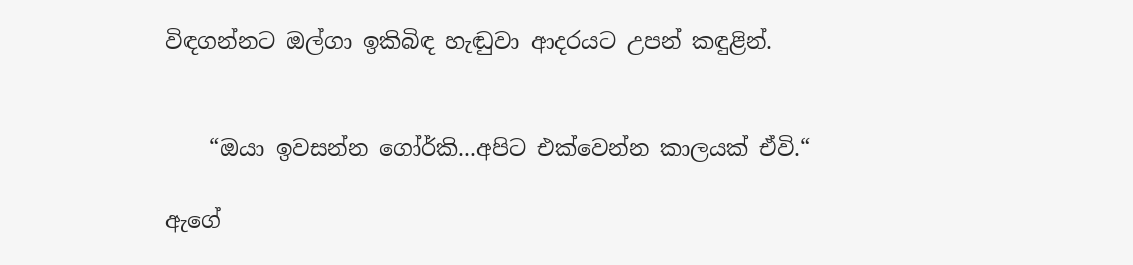විඳගන්නට ඔල්ගා ඉකිබිඳ හැඬුවා ආදරයට උපන් කඳුළින්.


    “ඔයා ඉවසන්න ගෝර්කි...අපිට එක්වෙන්න කාලයක් ඒවි.“

ඇගේ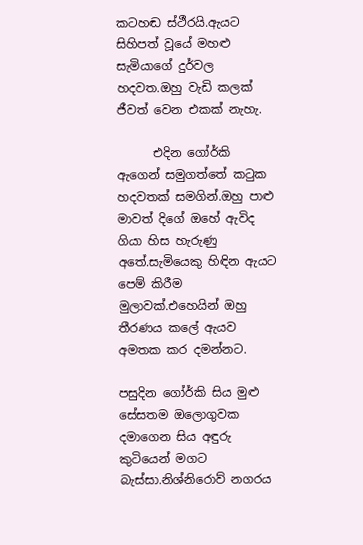කටහඬ ස්ථීරයි.ඇයට සිහිපත් වූයේ මහළු සැමියාගේ දුර්වල හදවත.ඔහු වැඩි කලක් ජීවත් වෙන එකක් නැහැ.

      එදින ගෝර්කි ඇගෙන් සමුගත්තේ කටුක හදවතක් සමගින්.ඔහු පාළු මාවත් දිගේ ඔහේ ඇවිද ගියා හිස හැරුණු අතේ.සැමියෙකු හිඳින ඇයට පෙම් කිරීම මුලාවක්.එහෙයින් ඔහු තීරණය කලේ ඇයව අමතක කර දමන්නට.

පසුදින ගෝර්කි සිය මුළු සේසතම ඔලොගුවක දමාගෙන සිය අඳුරු කුටියෙන් මගට බැස්සා.නිශ්නිරොව් නගරය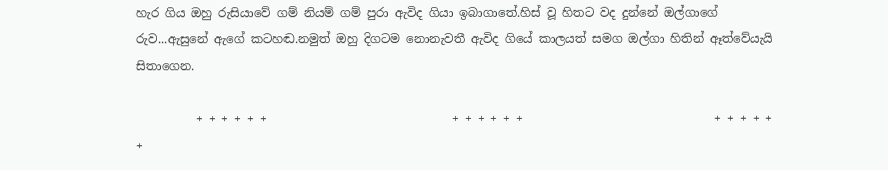හැර ගිය ඔහු රුසියාවේ ගම් නියම් ගම් පුරා ඇවිද ගියා ඉබාගාතේ.හිස් වූ හිතට වද දුන්නේ ඔල්ගාගේ රුව...ඇසුනේ ඇගේ කටහඬ.නමුත් ඔහු දිගටම නොනැවතී ඇවිද ගියේ කාලයත් සමග ඔල්ගා හිතින් ඈත්වේයැයි සිතාගෙන.

          + + + + + +                               + + + + + +                                + + + + + +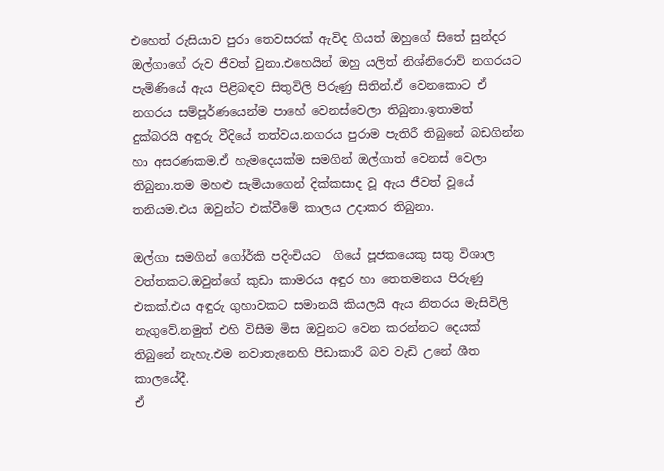එහෙත් රුසියාව පුරා තෙවසරක් ඇවිද ගියත් ඔහුගේ සිතේ සුන්දර ඔල්ගාගේ රුව ජීවත් වුනා.එහෙයින් ඔහු යලිත් නිශ්නිරොව් නගරයට පැමිණියේ ඇය පිළිබඳව සිතුවිලි පිරුණු සිතින්.ඒ වෙනකොට ඒ නගරය සම්පූර්ණයෙන්ම පාහේ වෙනස්වෙලා තිබුනා.ඉතාමත් දුක්බරයි අඳුරු වීදියේ තත්වය.නගරය පුරාම පැතිරී තිබුනේ බඩගින්න හා අසරණකම.ඒ හැමදෙයක්ම සමගින් ඔල්ගාත් වෙනස් වෙලා තිබුනා.තම මහළු සැමියාගෙන් දික්කසාද වූ ඇය ජීවත් වූයේ තනියම.එය ඔවුන්ට එක්වීමේ කාලය උදාකර තිබුනා.

ඔල්ගා සමගින් ගෝර්කි පදිංචියට  ගියේ පූජකයෙකු සතු විශාල වත්තකට.ඔවුන්ගේ කුඩා කාමරය අඳුර හා තෙතමනය පිරුණු එකක්.එය අඳුරු ගුහාවකට සමානයි කියලයි ඇය නිතරය මැසිවිලි නැගුවේ.නමුත් එහි විසීම මිස ඔවුනට වෙන කරන්නට දෙයක් තිබුනේ නැහැ.එම නවාතැනෙහි පීඩාකාරී බව වැඩි උනේ ශීත කාලයේදී.
ඒ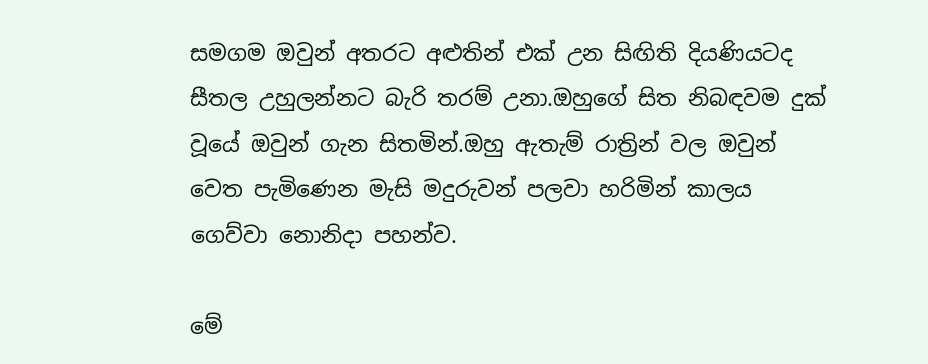සමගම ඔවුන් අතරට අළුතින් එක් උන සිඟිති දියණියටද සීතල උහුලන්නට බැරි තරම් උනා.ඔහුගේ සිත නිබඳවම දුක් වූයේ ඔවුන් ගැන සිතමින්.ඔහු ඇතැම් රාත්‍රින් වල ඔවුන් වෙත පැමිණෙන මැසි මදුරුවන් පලවා හරිමින් කාලය ගෙව්වා නොනිදා පහන්ව.

මේ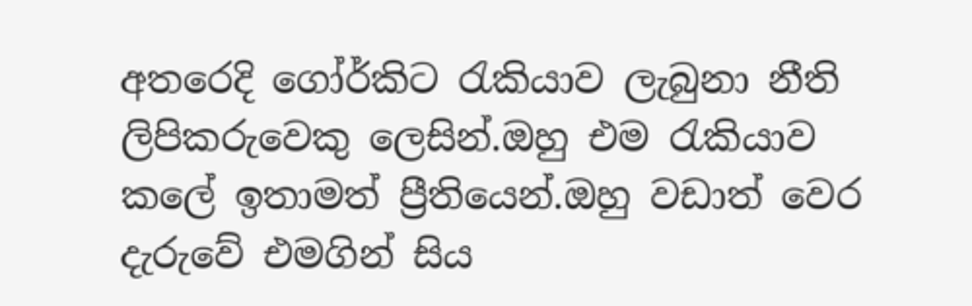අතරෙදි ගෝර්කිට රැකියාව ලැබුනා නීති ලිපිකරුවෙකු ලෙසින්.ඔහු එම රැකියාව කලේ ඉතාමත් ප්‍රීතියෙන්.ඔහු වඩාත් වෙර දැරුවේ එමගින් සිය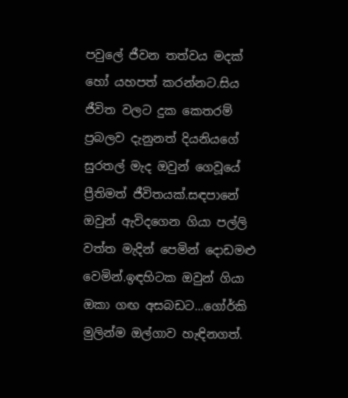පවුලේ ජීවන තත්වය මදක් හෝ යහපත් කරන්නට.සිය ජීවිත වලට දුක කෙතරම් ප්‍රබලව දැනුනත් දියනියගේ සුරතල් මැද ඔවුන් ගෙවූයේ ප්‍රීතිමත් ජීවිතයක්.සඳපානේ ඔවුන් ඇවිදගෙන ගියා පල්ලි වත්ත මැදින් පෙමින් දොඩමළු වෙමින්.ඉඳහිටක ඔවුන් ගියා ඔකා ගඟ අසබඩට...ගෝර්කි මුලින්ම ඔල්ගාව හැඳිනගත්.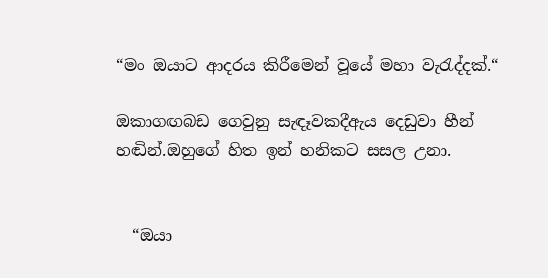“මං ඔයාට ආදරය කිරීමෙන් වූයේ මහා වැරැද්දක්.“

ඔකාගඟබඩ ගෙවුනු සැඳෑවකදීඇය දෙඩුවා හීන් හඬින්.ඔහුගේ හිත ඉන් හනිකට සසල උනා.


  “ඔයා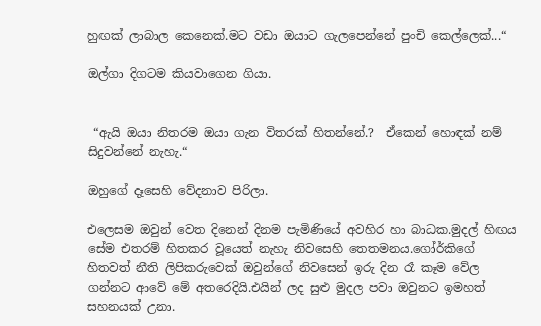හුඟක් ලාබාල කෙනෙක්.මට වඩා ඔයාට ගැලපෙන්නේ පුංචි කෙල්ලෙක්...“

ඔල්ගා දිගටම කියවාගෙන ගියා.


 “ඇයි ඔයා නිතරම ඔයා ගැන විතරක් හිතන්නේ.?  ඒකෙන් හොඳක් නම් සිදුවන්නේ නැහැ.“

ඔහුගේ දෑසෙහි වේදනාව පිරිලා.

එලෙසම ඔවුන් වෙත දිනෙන් දිනම පැමිණියේ අවහිර හා බාධක.මුදල් හිඟය සේම එතරම් හිතකර වූයෙත් නැහැ නිවසෙහි තෙතමනය.ගෝර්කිගේ හිතවත් නීති ලිපිකරුවෙක් ඔවුන්ගේ නිවසෙන් ඉරු දින රෑ කෑම වේල ගන්නට ආවේ මේ අතරෙදියි.එයින් ලද සුළු මුදල පවා ඔවුනට ඉමහත් සහනයක් උනා.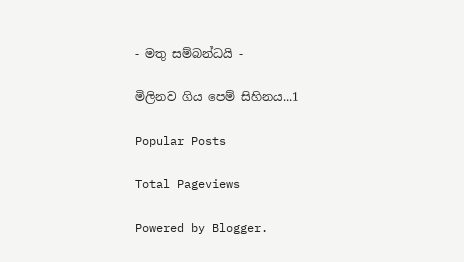- මතු සම්බන්ධයි -

මිලිනව ගිය පෙම් සිහිනය...1

Popular Posts

Total Pageviews

Powered by Blogger.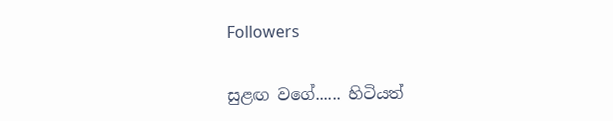Followers

සුළඟ වගේ...... හිටියත්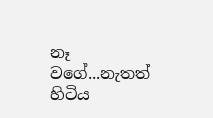නෑ වගේ...නැතත් හිටිය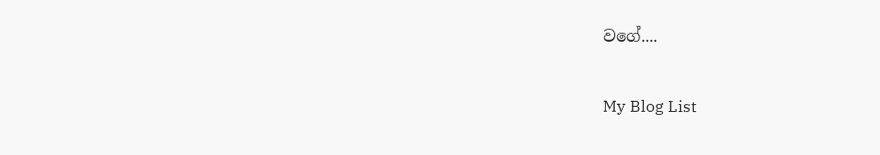වගේ....

My Blog List